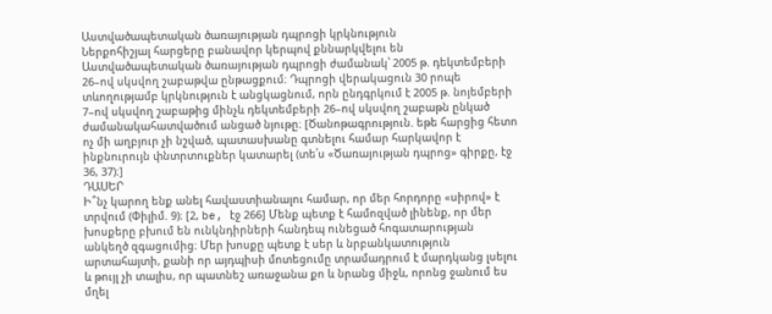Աստվածապետական ծառայության դպրոցի կրկնություն
Ներքոհիշյալ հարցերը բանավոր կերպով քննարկվելու են Աստվածապետական ծառայության դպրոցի ժամանակ՝ 2005 թ. դեկտեմբերի 26–ով սկսվող շաբաթվա ընթացքում։ Դպրոցի վերակացուն 30 րոպե տևողությամբ կրկնություն է անցկացնում, որն ընդգրկում է 2005 թ. նոյեմբերի 7–ով սկսվող շաբաթից մինչև դեկտեմբերի 26–ով սկսվող շաբաթն ընկած ժամանակահատվածում անցած նյութը։ [Ծանոթագրություն. եթե հարցից հետո ոչ մի աղբյուր չի նշված, պատասխանը գտնելու համար հարկավոր է ինքնուրույն փնտրտուքներ կատարել (տե՛ս «Ծառայության դպրոց» գիրքը, էջ 36, 37)։]
ԴԱՍԵՐ
Ի՞նչ կարող ենք անել հավաստիանալու համար, որ մեր հորդորը «սիրով» է տրվում (Փիլիմ. 9)։ [2, be, էջ 266] Մենք պետք է համոզված լինենք, որ մեր խոսքերը բխում են ունկնդիրների հանդեպ ունեցած հոգատարության անկեղծ զգացումից։ Մեր խոսքը պետք է սեր և նրբանկատություն արտահայտի, քանի որ այդպիսի մոտեցումը տրամադրում է մարդկանց լսելու և թույլ չի տալիս, որ պատնեշ առաջանա քո և նրանց միջև, որոնց ջանում ես մղել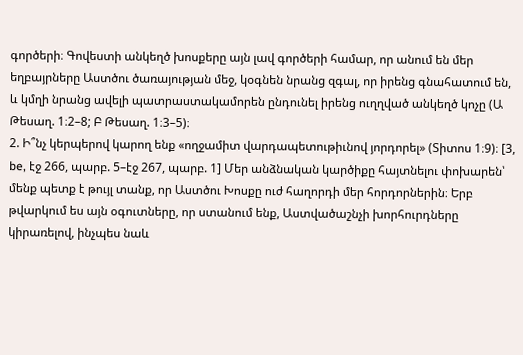գործերի։ Գովեստի անկեղծ խոսքերը այն լավ գործերի համար, որ անում են մեր եղբայրները Աստծու ծառայության մեջ, կօգնեն նրանց զգալ, որ իրենց գնահատում են, և կմղի նրանց ավելի պատրաստակամորեն ընդունել իրենց ուղղված անկեղծ կոչը (Ա Թեսաղ. 1։2–8; Բ Թեսաղ. 1։3–5)։
2. Ի՞նչ կերպերով կարող ենք «ողջամիտ վարդապետութիւնով յորդորել» (Տիտոս 1։9)։ [3, be, էջ 266, պարբ. 5–էջ 267, պարբ. 1] Մեր անձնական կարծիքը հայտնելու փոխարեն՝ մենք պետք է թույլ տանք, որ Աստծու Խոսքը ուժ հաղորդի մեր հորդորներին։ Երբ թվարկում ես այն օգուտները, որ ստանում ենք, Աստվածաշնչի խորհուրդները կիրառելով, ինչպես նաև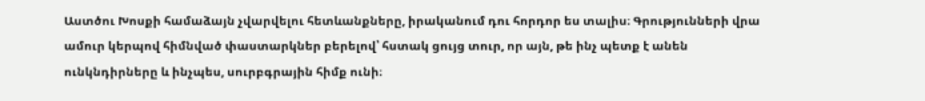Աստծու Խոսքի համաձայն չվարվելու հետևանքները, իրականում դու հորդոր ես տալիս։ Գրությունների վրա ամուր կերպով հիմնված փաստարկներ բերելով՝ հստակ ցույց տուր, որ այն, թե ինչ պետք է անեն ունկնդիրները և ինչպես, սուրբգրային հիմք ունի։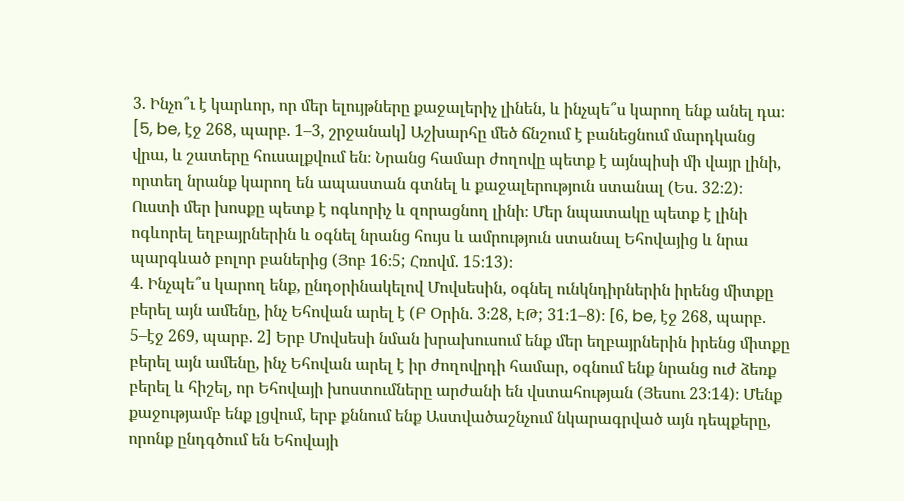3. Ինչո՞ւ է կարևոր, որ մեր ելույթները քաջալերիչ լինեն, և ինչպե՞ս կարող ենք անել դա։ [5, be, էջ 268, պարբ. 1–3, շրջանակ] Աշխարհը մեծ ճնշում է բանեցնում մարդկանց վրա, և շատերը հուսալքվում են։ Նրանց համար ժողովը պետք է այնպիսի մի վայր լինի, որտեղ նրանք կարող են ապաստան գտնել և քաջալերություն ստանալ (Ես. 32։2)։ Ուստի մեր խոսքը պետք է ոգևորիչ և զորացնող լինի։ Մեր նպատակը պետք է լինի ոգևորել եղբայրներին և օգնել նրանց հույս և ամրություն ստանալ Եհովայից և նրա պարգևած բոլոր բաներից (Յոբ 16։5; Հռովմ. 15։13)։
4. Ինչպե՞ս կարող ենք, ընդօրինակելով Մովսեսին, օգնել ունկնդիրներին իրենց միտքը բերել այն ամենը, ինչ Եհովան արել է (Բ Օրին. 3։28, ԷԹ; 31։1–8)։ [6, be, էջ 268, պարբ. 5–էջ 269, պարբ. 2] Երբ Մովսեսի նման խրախուսում ենք մեր եղբայրներին իրենց միտքը բերել այն ամենը, ինչ Եհովան արել է իր ժողովրդի համար, օգնում ենք նրանց ուժ ձեռք բերել և հիշել, որ Եհովայի խոստումները արժանի են վստահության (Յեսու 23։14)։ Մենք քաջությամբ ենք լցվում, երբ քննում ենք Աստվածաշնչում նկարագրված այն դեպքերը, որոնք ընդգծում են Եհովայի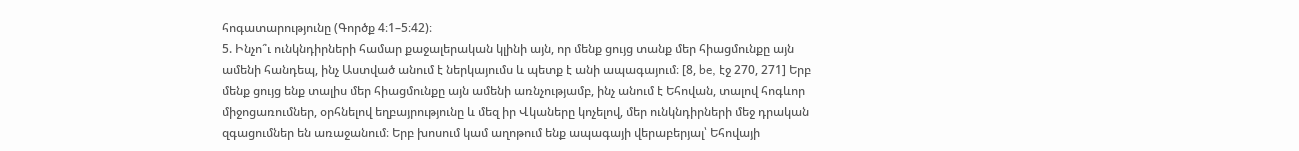հոգատարությունը (Գործք 4։1–5։42)։
5. Ինչո՞ւ ունկնդիրների համար քաջալերական կլինի այն, որ մենք ցույց տանք մեր հիացմունքը այն ամենի հանդեպ, ինչ Աստված անում է ներկայումս և պետք է անի ապագայում։ [8, be, էջ 270, 271] Երբ մենք ցույց ենք տալիս մեր հիացմունքը այն ամենի առնչությամբ, ինչ անում է Եհովան, տալով հոգևոր միջոցառումներ, օրհնելով եղբայրությունը և մեզ իր Վկաները կոչելով, մեր ունկնդիրների մեջ դրական զգացումներ են առաջանում։ Երբ խոսում կամ աղոթում ենք ապագայի վերաբերյալ՝ Եհովայի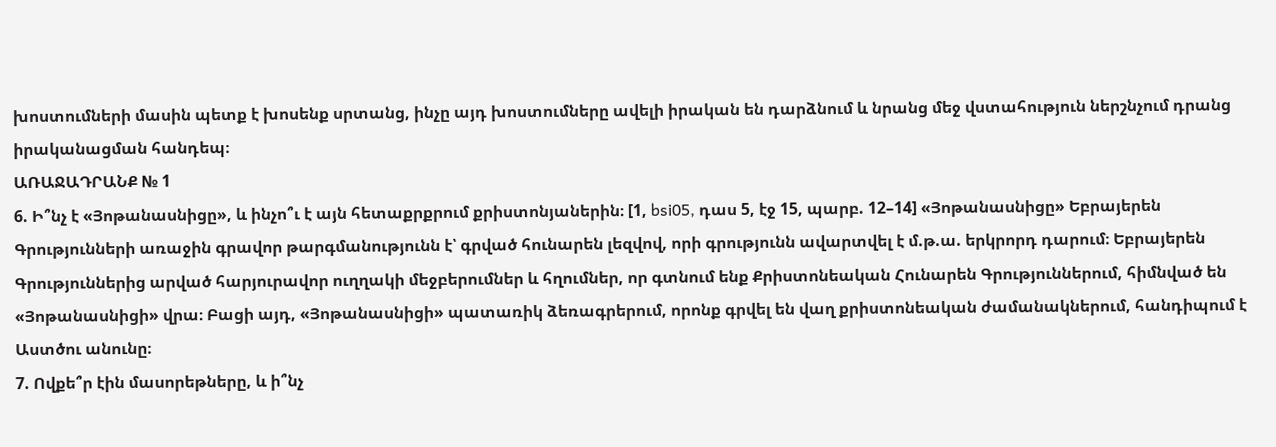խոստումների մասին պետք է խոսենք սրտանց, ինչը այդ խոստումները ավելի իրական են դարձնում և նրանց մեջ վստահություն ներշնչում դրանց իրականացման հանդեպ։
ԱՌԱՋԱԴՐԱՆՔ № 1
6. Ի՞նչ է «Յոթանասնիցը», և ինչո՞ւ է այն հետաքրքրում քրիստոնյաներին։ [1, bsi05, դաս 5, էջ 15, պարբ. 12–14] «Յոթանասնիցը» Եբրայերեն Գրությունների առաջին գրավոր թարգմանությունն է՝ գրված հունարեն լեզվով, որի գրությունն ավարտվել է մ.թ.ա. երկրորդ դարում։ Եբրայերեն Գրություններից արված հարյուրավոր ուղղակի մեջբերումներ և հղումներ, որ գտնում ենք Քրիստոնեական Հունարեն Գրություններում, հիմնված են «Յոթանասնիցի» վրա։ Բացի այդ, «Յոթանասնիցի» պատառիկ ձեռագրերում, որոնք գրվել են վաղ քրիստոնեական ժամանակներում, հանդիպում է Աստծու անունը։
7. Ովքե՞ր էին մասորեթները, և ի՞նչ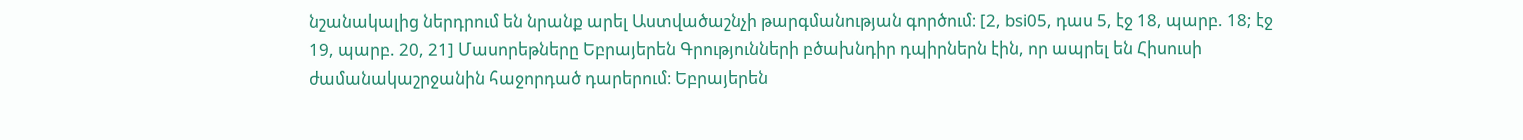նշանակալից ներդրում են նրանք արել Աստվածաշնչի թարգմանության գործում։ [2, bsi05, դաս 5, էջ 18, պարբ. 18; էջ 19, պարբ. 20, 21] Մասորեթները Եբրայերեն Գրությունների բծախնդիր դպիրներն էին, որ ապրել են Հիսուսի ժամանակաշրջանին հաջորդած դարերում։ Եբրայերեն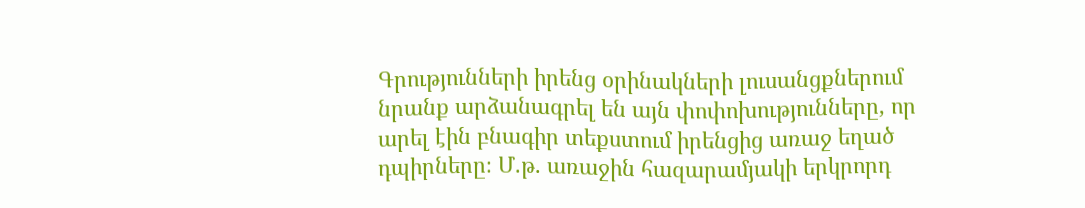Գրությունների իրենց օրինակների լուսանցքներում նրանք արձանագրել են այն փոփոխությունները, որ արել էին բնագիր տեքստում իրենցից առաջ եղած դպիրները։ Մ.թ. առաջին հազարամյակի երկրորդ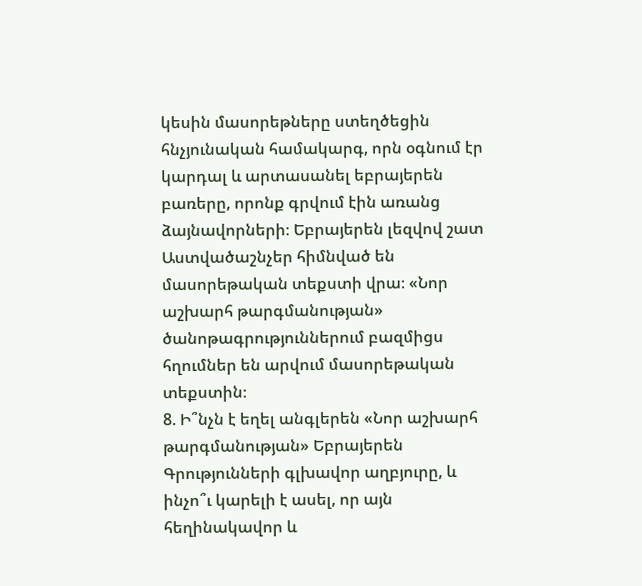կեսին մասորեթները ստեղծեցին հնչյունական համակարգ, որն օգնում էր կարդալ և արտասանել եբրայերեն բառերը, որոնք գրվում էին առանց ձայնավորների։ Եբրայերեն լեզվով շատ Աստվածաշնչեր հիմնված են մասորեթական տեքստի վրա։ «Նոր աշխարհ թարգմանության» ծանոթագրություններում բազմիցս հղումներ են արվում մասորեթական տեքստին։
8. Ի՞նչն է եղել անգլերեն «Նոր աշխարհ թարգմանության» Եբրայերեն Գրությունների գլխավոր աղբյուրը, և ինչո՞ւ կարելի է ասել, որ այն հեղինակավոր և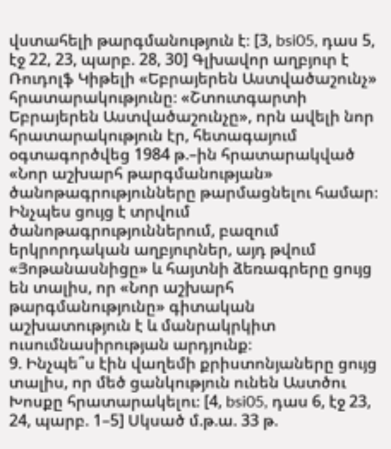վստահելի թարգմանություն է։ [3, bsi05, դաս 5, էջ 22, 23, պարբ. 28, 30] Գլխավոր աղբյուր է Ռուդոլֆ Կիթելի «Եբրայերեն Աստվածաշունչ» հրատարակությունը։ «Շտուտգարտի Եբրայերեն Աստվածաշունչը», որն ավելի նոր հրատարակություն էր, հետագայում օգտագործվեց 1984 թ.–ին հրատարակված «Նոր աշխարհ թարգմանության» ծանոթագրությունները թարմացնելու համար։ Ինչպես ցույց է տրվում ծանոթագրություններում, բազում երկրորդական աղբյուրներ, այդ թվում «Յոթանասնիցը» և հայտնի ձեռագրերը ցույց են տալիս, որ «Նոր աշխարհ թարգմանությունը» գիտական աշխատություն է և մանրակրկիտ ուսումնասիրության արդյունք։
9. Ինչպե՞ս էին վաղեմի քրիստոնյաները ցույց տալիս, որ մեծ ցանկություն ունեն Աստծու Խոսքը հրատարակելու։ [4, bsi05, դաս 6, էջ 23, 24, պարբ. 1–5] Սկսած մ.թ.ա. 33 թ.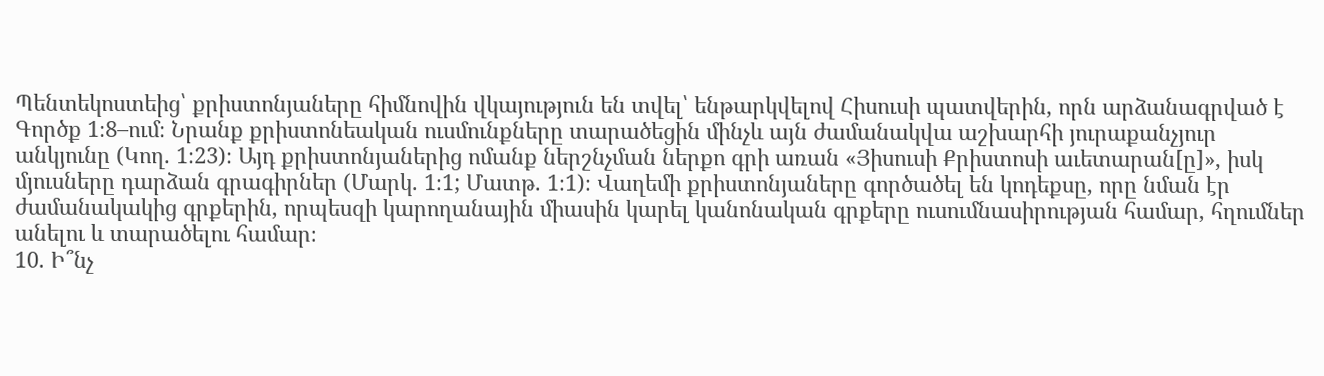Պենտեկոստեից՝ քրիստոնյաները հիմնովին վկայություն են տվել՝ ենթարկվելով Հիսուսի պատվերին, որն արձանագրված է Գործք 1։8–ում։ Նրանք քրիստոնեական ուսմունքները տարածեցին մինչև այն ժամանակվա աշխարհի յուրաքանչյուր անկյունը (Կող. 1։23)։ Այդ քրիստոնյաներից ոմանք ներշնչման ներքո գրի առան «Յիսուսի Քրիստոսի աւետարան[ը]», իսկ մյուսները դարձան գրագիրներ (Մարկ. 1։1; Մատթ. 1։1)։ Վաղեմի քրիստոնյաները գործածել են կոդեքսը, որը նման էր ժամանակակից գրքերին, որպեսզի կարողանային միասին կարել կանոնական գրքերը ուսումնասիրության համար, հղումներ անելու և տարածելու համար։
10. Ի՞նչ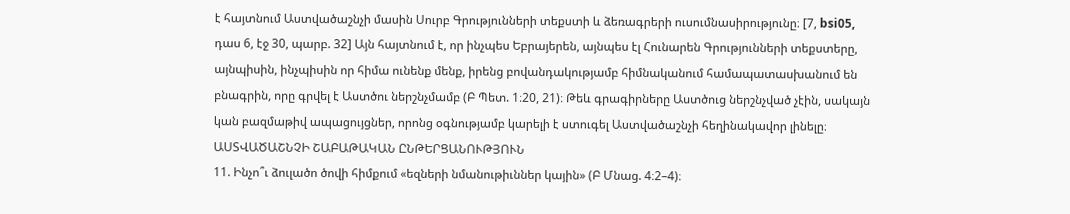է հայտնում Աստվածաշնչի մասին Սուրբ Գրությունների տեքստի և ձեռագրերի ուսումնասիրությունը։ [7, bsi05, դաս 6, էջ 30, պարբ. 32] Այն հայտնում է, որ ինչպես Եբրայերեն, այնպես էլ Հունարեն Գրությունների տեքստերը, այնպիսին, ինչպիսին որ հիմա ունենք մենք, իրենց բովանդակությամբ հիմնականում համապատասխանում են բնագրին, որը գրվել է Աստծու ներշնչմամբ (Բ Պետ. 1։20, 21)։ Թեև գրագիրները Աստծուց ներշնչված չէին, սակայն կան բազմաթիվ ապացույցներ, որոնց օգնությամբ կարելի է ստուգել Աստվածաշնչի հեղինակավոր լինելը։
ԱՍՏՎԱԾԱՇՆՉԻ ՇԱԲԱԹԱԿԱՆ ԸՆԹԵՐՑԱՆՈՒԹՅՈՒՆ
11. Ինչո՞ւ ձուլածո ծովի հիմքում «եզների նմանութիւններ կային» (Բ Մնաց. 4։2–4)։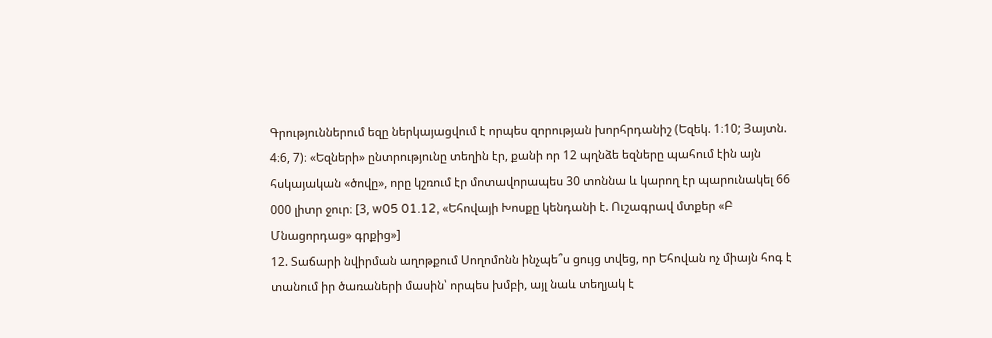Գրություններում եզը ներկայացվում է որպես զորության խորհրդանիշ (Եզեկ. 1։10; Յայտն. 4։6, 7)։ «Եզների» ընտրությունը տեղին էր, քանի որ 12 պղնձե եզները պահում էին այն հսկայական «ծովը», որը կշռում էր մոտավորապես 30 տոննա և կարող էր պարունակել 66 000 լիտր ջուր։ [3, w05 01.12, «Եհովայի Խոսքը կենդանի է. Ուշագրավ մտքեր «Բ Մնացորդաց» գրքից»]
12. Տաճարի նվիրման աղոթքում Սողոմոնն ինչպե՞ս ցույց տվեց, որ Եհովան ոչ միայն հոգ է տանում իր ծառաների մասին՝ որպես խմբի, այլ նաև տեղյակ է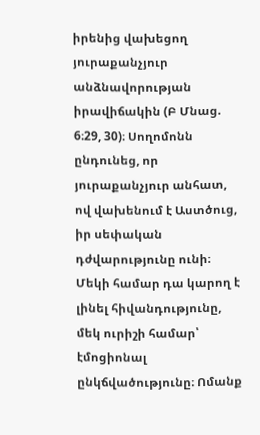իրենից վախեցող յուրաքանչյուր անձնավորության իրավիճակին (Բ Մնաց. 6։29, 30)։ Սողոմոնն ընդունեց, որ յուրաքանչյուր անհատ, ով վախենում է Աստծուց, իր սեփական դժվարությունը ունի։ Մեկի համար դա կարող է լինել հիվանդությունը, մեկ ուրիշի համար՝ էմոցիոնալ ընկճվածությունը։ Ոմանք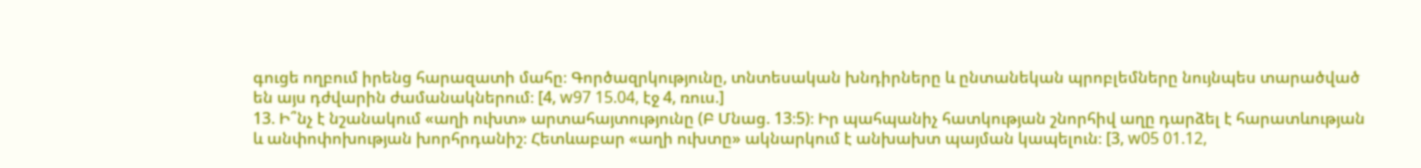գուցե ողբում իրենց հարազատի մահը։ Գործազրկությունը, տնտեսական խնդիրները և ընտանեկան պրոբլեմները նույնպես տարածված են այս դժվարին ժամանակներում։ [4, w97 15.04, էջ 4, ռուս.]
13. Ի՞նչ է նշանակում «աղի ուխտ» արտահայտությունը (Բ Մնաց. 13։5)։ Իր պահպանիչ հատկության շնորհիվ աղը դարձել է հարատևության և անփոփոխության խորհրդանիշ։ Հետևաբար «աղի ուխտը» ակնարկում է անխախտ պայման կապելուն։ [3, w05 01.12,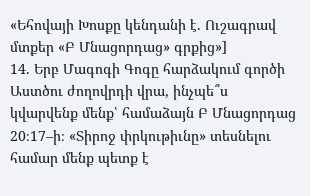«Եհովայի Խոսքը կենդանի է. Ուշագրավ մտքեր «Բ Մնացորդաց» գրքից»]
14. Երբ Մագոգի Գոգը հարձակում գործի Աստծու ժողովրդի վրա, ինչպե՞ս կվարվենք մենք՝ համաձայն Բ Մնացորդաց 20։17–ի։ «Տիրոջ փրկութիւնը» տեսնելու համար մենք պետք է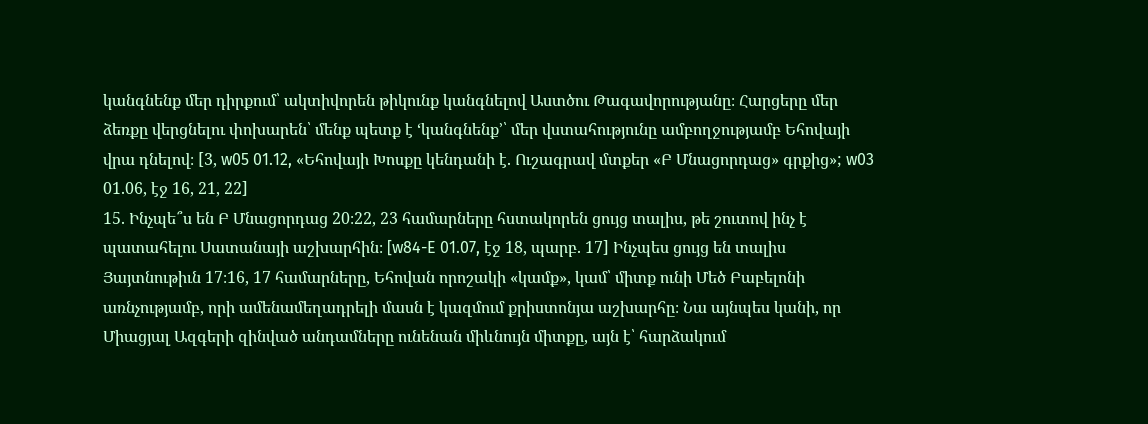կանգնենք մեր դիրքում՝ ակտիվորեն թիկունք կանգնելով Աստծու Թագավորությանը։ Հարցերը մեր ձեռքը վերցնելու փոխարեն՝ մենք պետք է ‘կանգնենք’՝ մեր վստահությունը ամբողջությամբ Եհովայի վրա դնելով։ [3, w05 01.12, «Եհովայի Խոսքը կենդանի է. Ուշագրավ մտքեր «Բ Մնացորդաց» գրքից»; w03 01.06, էջ 16, 21, 22]
15. Ինչպե՞ս են Բ Մնացորդաց 20։22, 23 համարները հստակորեն ցույց տալիս, թե շուտով ինչ է պատահելու Սատանայի աշխարհին։ [w84-E 01.07, էջ 18, պարբ. 17] Ինչպես ցույց են տալիս Յայտնութիւն 17։16, 17 համարները, Եհովան որոշակի «կամք», կամ՝ միտք ունի Մեծ Բաբելոնի առնչությամբ, որի ամենամեղադրելի մասն է կազմում քրիստոնյա աշխարհը։ Նա այնպես կանի, որ Միացյալ Ազգերի զինված անդամները ունենան միևնույն միտքը, այն է՝ հարձակում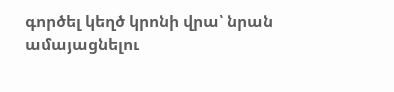գործել կեղծ կրոնի վրա՝ նրան ամայացնելու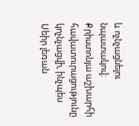և ոչնչացնելու նպատակով։ Քրիստոնյա աշխարհի հավատուրացությունը կոչնչացվի, ինչպես Սեիր լեռան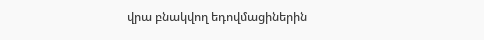վրա բնակվող եդովմացիներին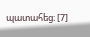պատահեց։ [7]